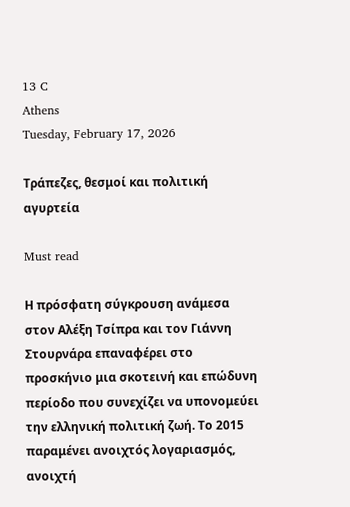13 C
Athens
Tuesday, February 17, 2026

Τράπεζες, θεσμοί και πολιτική αγυρτεία

Must read

Η πρόσφατη σύγκρουση ανάμεσα στον Αλέξη Τσίπρα και τον Γιάννη Στουρνάρα επαναφέρει στο προσκήνιο μια σκοτεινή και επώδυνη περίοδο που συνεχίζει να υπονομεύει την ελληνική πολιτική ζωή. Το 2015 παραμένει ανοιχτός λογαριασμός, ανοιχτή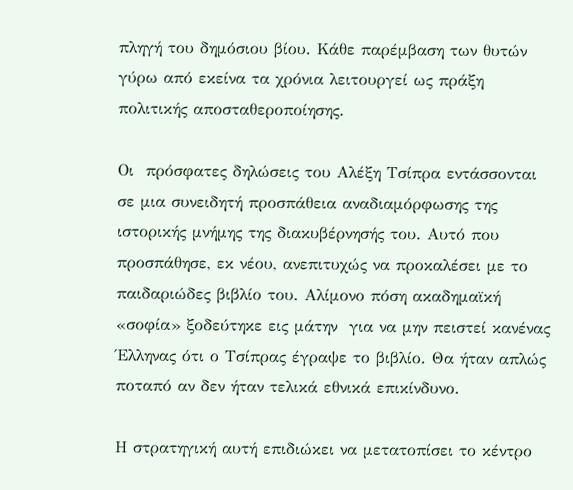πληγή του δημόσιου βίου. Κάθε παρέμβαση των θυτών γύρω από εκείνα τα χρόνια λειτουργεί ως πράξη πολιτικής αποσταθεροποίησης.

Οι  πρόσφατες δηλώσεις του Αλέξη Τσίπρα εντάσσονται σε μια συνειδητή προσπάθεια αναδιαμόρφωσης της ιστορικής μνήμης της διακυβέρνησής του. Αυτό που προσπάθησε, εκ νέου, ανεπιτυχώς να προκαλέσει με το παιδαριώδες βιβλίο του. Αλίμονο πόση ακαδημαϊκή «σοφία» ξοδεύτηκε εις μάτην  για να μην πειστεί κανένας Έλληνας ότι ο Τσίπρας έγραψε το βιβλίο. Θα ήταν απλώς ποταπό αν δεν ήταν τελικά εθνικά επικίνδυνο.

Η στρατηγική αυτή επιδιώκει να μετατοπίσει το κέντρο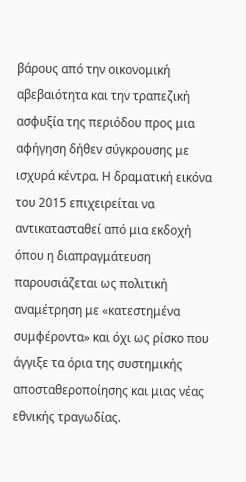βάρους από την οικονομική αβεβαιότητα και την τραπεζική ασφυξία της περιόδου προς μια αφήγηση δήθεν σύγκρουσης με ισχυρά κέντρα. Η δραματική εικόνα του 2015 επιχειρείται να αντικατασταθεί από μια εκδοχή όπου η διαπραγμάτευση παρουσιάζεται ως πολιτική αναμέτρηση με «κατεστημένα συμφέροντα» και όχι ως ρίσκο που άγγιξε τα όρια της συστημικής αποσταθεροποίησης και μιας νέας εθνικής τραγωδίας.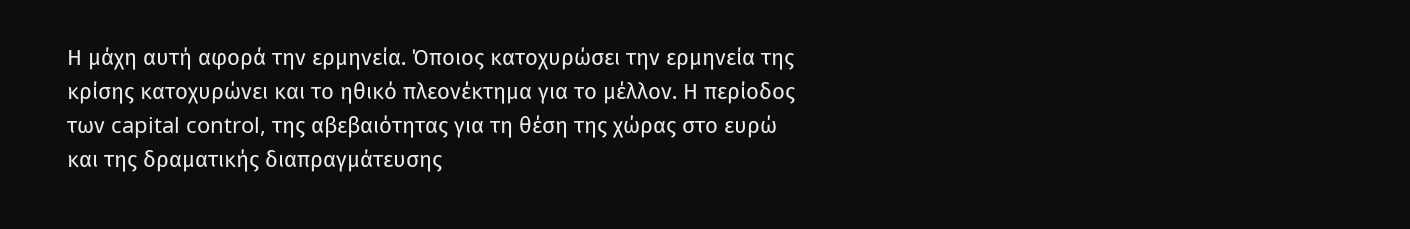Η μάχη αυτή αφορά την ερμηνεία. Όποιος κατοχυρώσει την ερμηνεία της κρίσης κατοχυρώνει και το ηθικό πλεονέκτημα για το μέλλον. Η περίοδος των capital control, της αβεβαιότητας για τη θέση της χώρας στο ευρώ και της δραματικής διαπραγμάτευσης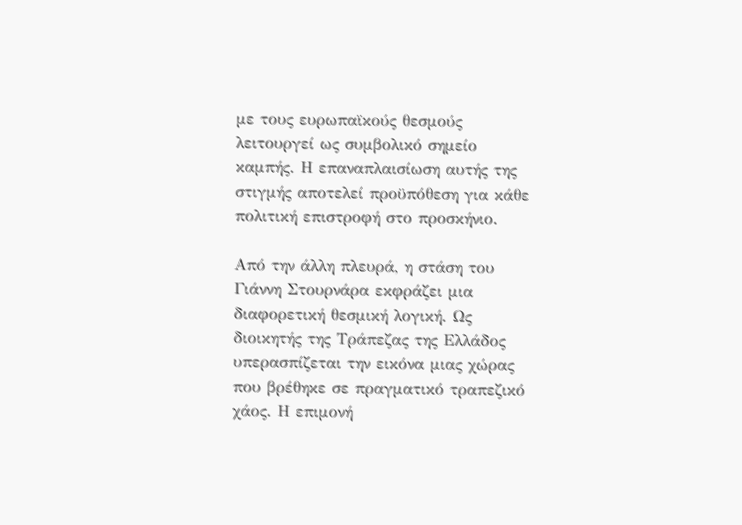με τους ευρωπαϊκούς θεσμούς λειτουργεί ως συμβολικό σημείο καμπής. Η επαναπλαισίωση αυτής της στιγμής αποτελεί προϋπόθεση για κάθε πολιτική επιστροφή στο προσκήνιο.

Από την άλλη πλευρά, η στάση του Γιάννη Στουρνάρα εκφράζει μια διαφορετική θεσμική λογική. Ως διοικητής της Τράπεζας της Ελλάδος υπερασπίζεται την εικόνα μιας χώρας που βρέθηκε σε πραγματικό τραπεζικό χάος. Η επιμονή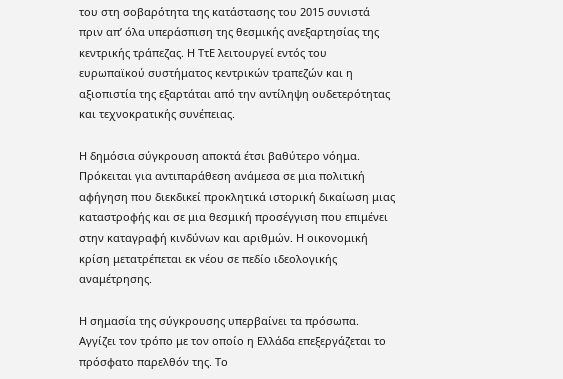του στη σοβαρότητα της κατάστασης του 2015 συνιστά πριν απ’ όλα υπεράσπιση της θεσμικής ανεξαρτησίας της κεντρικής τράπεζας. Η ΤτΕ λειτουργεί εντός του ευρωπαϊκού συστήματος κεντρικών τραπεζών και η αξιοπιστία της εξαρτάται από την αντίληψη ουδετερότητας και τεχνοκρατικής συνέπειας.

Η δημόσια σύγκρουση αποκτά έτσι βαθύτερο νόημα. Πρόκειται για αντιπαράθεση ανάμεσα σε μια πολιτική αφήγηση που διεκδικεί προκλητικά ιστορική δικαίωση μιας καταστροφής και σε μια θεσμική προσέγγιση που επιμένει στην καταγραφή κινδύνων και αριθμών. Η οικονομική κρίση μετατρέπεται εκ νέου σε πεδίο ιδεολογικής αναμέτρησης.

Η σημασία της σύγκρουσης υπερβαίνει τα πρόσωπα. Αγγίζει τον τρόπο με τον οποίο η Ελλάδα επεξεργάζεται το πρόσφατο παρελθόν της. Το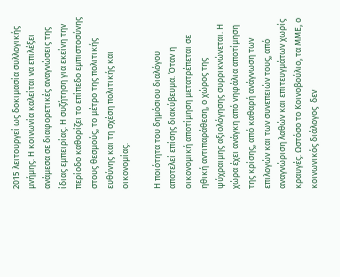2015 λειτουργεί ως δοκιμασία συλλογικής μνήμης. Η κοινωνία καλείται να επιλέξει ανάμεσα σε διαφορετικές αναγνώσεις της ίδιας εμπειρίας. Η συζήτηση για εκείνη την περίοδο καθορίζει το επίπεδο εμπιστοσύνης στους θεσμούς, το μέτρο της πολιτικής ευθύνης και τη σχέση πολιτικής και οικονομίας.

Η ποιότητα του δημόσιου διαλόγου αποτελεί επίσης διακύβευμα. Όταν η οικονομική αποτίμηση μετατρέπεται σε ηθική αντιπαράθεση, ο χώρος της ψύχραιμης αξιολόγησης συρρικνώνεται. Η χώρα έχει ανάγκη από νηφάλια αποτίμηση της κρίσης, από καθαρή ανάγνωση των επιλογών και των συνεπειών τους, από αναγνώριση λαθών και επιτευγμάτων χωρίς κραυγές. Ωστόσο το Κοινοβούλιο, τα ΜΜΕ, ο κοινωνικός διάλογος  δεν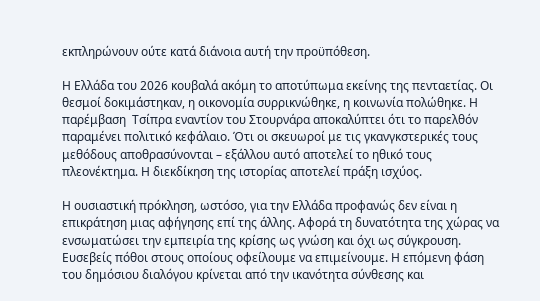εκπληρώνουν ούτε κατά διάνοια αυτή την προϋπόθεση.

Η Ελλάδα του 2026 κουβαλά ακόμη το αποτύπωμα εκείνης της πενταετίας. Οι θεσμοί δοκιμάστηκαν, η οικονομία συρρικνώθηκε, η κοινωνία πολώθηκε. Η παρέμβαση  Τσίπρα εναντίον του Στουρνάρα αποκαλύπτει ότι το παρελθόν παραμένει πολιτικό κεφάλαιο. Ότι οι σκευωροί με τις γκανγκστερικές τους μεθόδους αποθρασύνονται – εξάλλου αυτό αποτελεί το ηθικό τους πλεονέκτημα. Η διεκδίκηση της ιστορίας αποτελεί πράξη ισχύος.

Η ουσιαστική πρόκληση, ωστόσο, για την Ελλάδα προφανώς δεν είναι η επικράτηση μιας αφήγησης επί της άλλης. Αφορά τη δυνατότητα της χώρας να ενσωματώσει την εμπειρία της κρίσης ως γνώση και όχι ως σύγκρουση.  Ευσεβείς πόθοι στους οποίους οφείλουμε να επιμείνουμε. Η επόμενη φάση του δημόσιου διαλόγου κρίνεται από την ικανότητα σύνθεσης και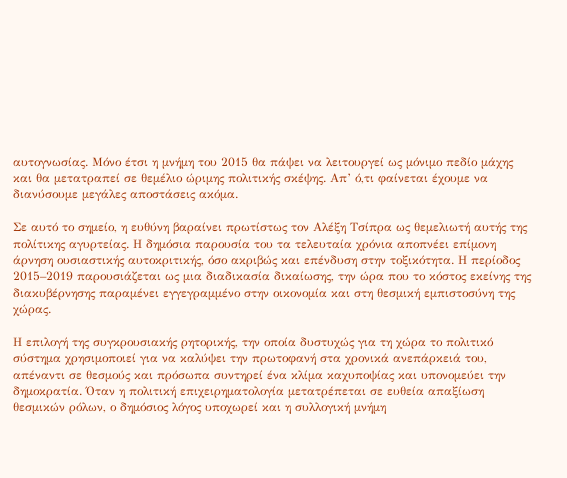αυτογνωσίας. Μόνο έτσι η μνήμη του 2015 θα πάψει να λειτουργεί ως μόνιμο πεδίο μάχης και θα μετατραπεί σε θεμέλιο ώριμης πολιτικής σκέψης. Απ’ ό,τι φαίνεται έχουμε να διανύσουμε μεγάλες αποστάσεις ακόμα.

Σε αυτό το σημείο, η ευθύνη βαραίνει πρωτίστως τον Αλέξη Τσίπρα ως θεμελιωτή αυτής της πολίτικης αγυρτείας. Η δημόσια παρουσία του τα τελευταία χρόνια αποπνέει επίμονη άρνηση ουσιαστικής αυτοκριτικής, όσο ακριβώς και επένδυση στην τοξικότητα. Η περίοδος 2015–2019 παρουσιάζεται ως μια διαδικασία δικαίωσης, την ώρα που το κόστος εκείνης της διακυβέρνησης παραμένει εγγεγραμμένο στην οικονομία και στη θεσμική εμπιστοσύνη της χώρας.

Η επιλογή της συγκρουσιακής ρητορικής, την οποία δυστυχώς για τη χώρα το πολιτικό σύστημα χρησιμοποιεί για να καλύψει την πρωτοφανή στα χρονικά ανεπάρκειά του, απέναντι σε θεσμούς και πρόσωπα συντηρεί ένα κλίμα καχυποψίας και υπονομεύει την δημοκρατία. Όταν η πολιτική επιχειρηματολογία μετατρέπεται σε ευθεία απαξίωση θεσμικών ρόλων, ο δημόσιος λόγος υποχωρεί και η συλλογική μνήμη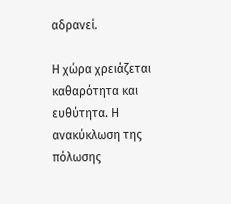αδρανεί.

Η χώρα χρειάζεται καθαρότητα και ευθύτητα. Η ανακύκλωση της πόλωσης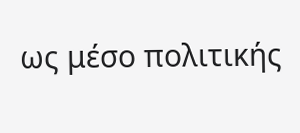ως μέσο πολιτικής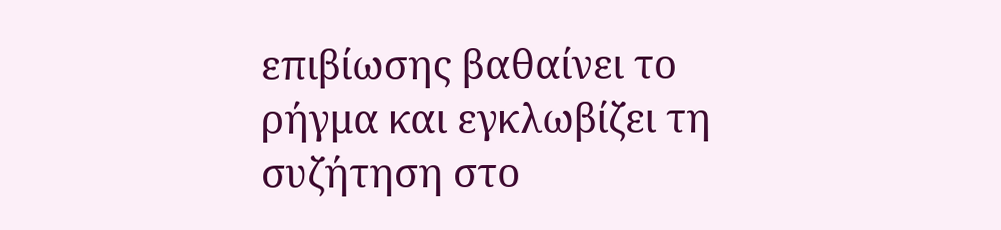επιβίωσης βαθαίνει το ρήγμα και εγκλωβίζει τη συζήτηση στο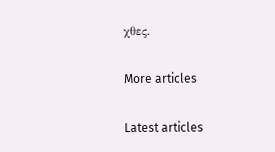χθες.

More articles

Latest articles